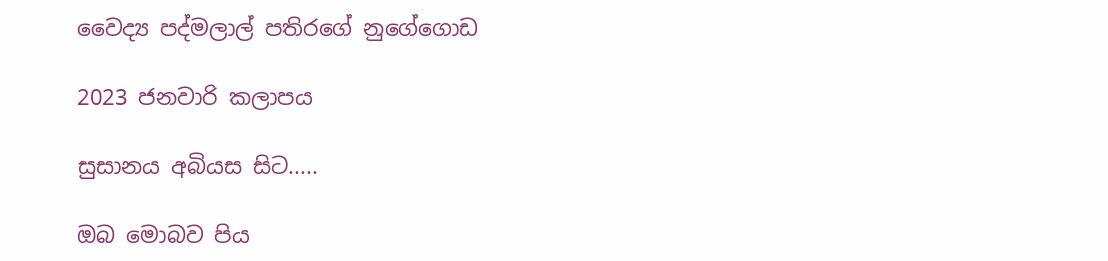වෛද්‍ය පද්මලාල් පතිරගේ නුගේගොඩ

2023 ජනවාරි කලාපය

සුසානය අබියස සිට.....

ඔබ මොබව පිය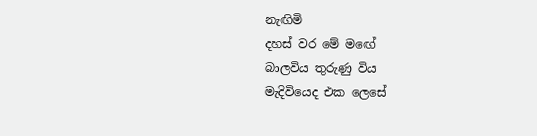නැඟිමි
දහස් වර මේ මඟේ
බාලවිය තුරුණු විය
මැදිවියෙද එක ලෙසේ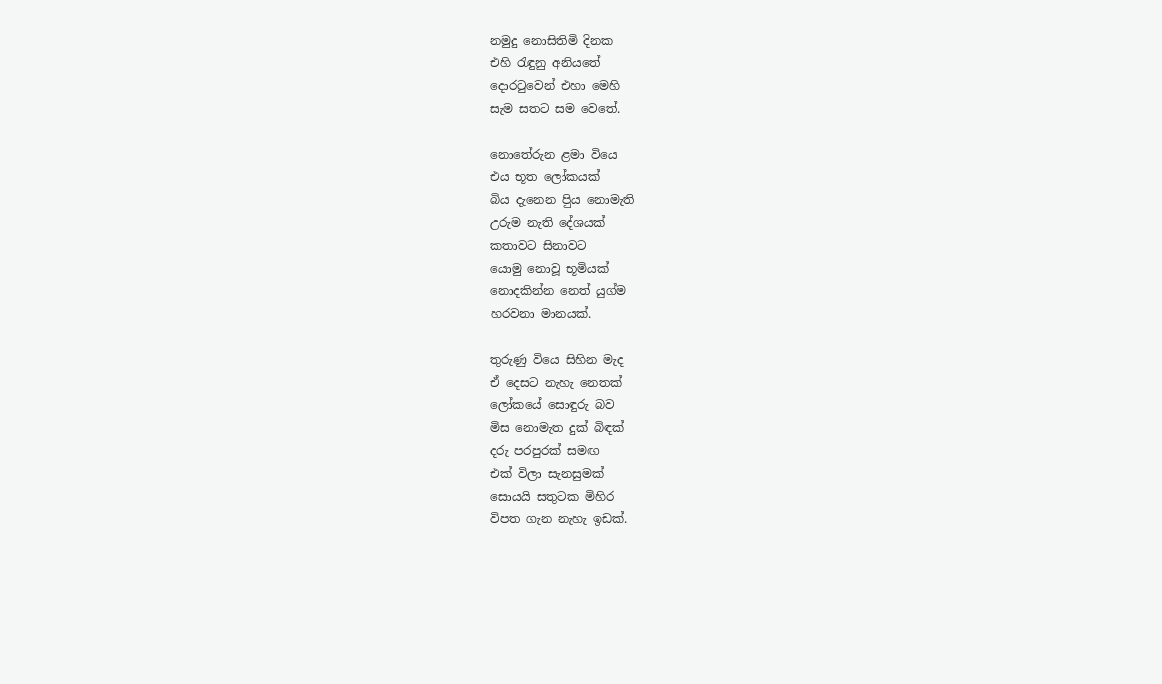නමුදු නොසිතිමි දිනක
එහි රැඳුනු අනියතේ
දොරටුවෙන් එහා මෙහි
සැම සතට සම වෙතේ.

නොතේරුන ළමා වියෙ
එය භූත ලෝකයක්
බිය දැනෙන පිුය නොමැති
උරුම නැති දේශයක්
කතාවට සිනාවට
යොමු නොවූ භූමියක්
නොදකින්න නෙත් යුග්ම
හරවනා මානයක්.

තුරුණු වියෙ සිහින මැද
ඒ දෙසට නැහැ නෙතක්
ලෝකයේ සොඳුරු බව
මිස නොමැත දුක් බිඳක්
දරු පරපුරක් සමඟ
එක් විලා සැනසුමක්
සොයයි සතුටක මිහිර
විපත ගැන නැහැ ඉඩක්.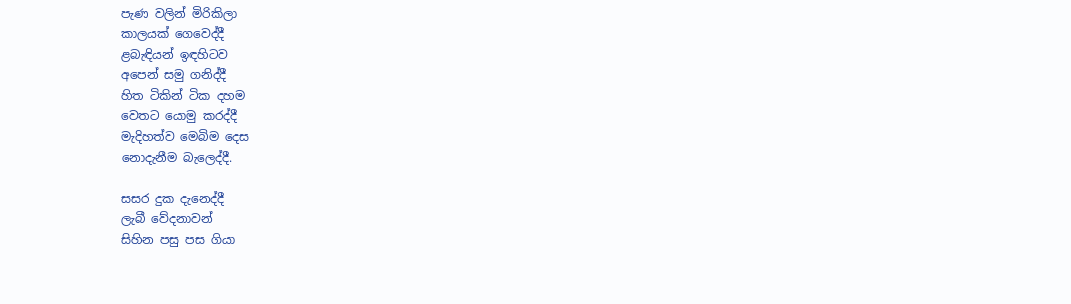පැණ වලින් මිරිකිලා
කාලයක් ගෙවෙද්දී
ළබැඳියන් ඉඳහිටව
අපෙන් සමු ගනිද්දී
හිත ටිකින් ටික දහම
වෙතට යොමු කරද්දී
මැදිහත්ව මෙබිම දෙස
නොදැනීම බැලෙද්දී.

සසර දුක දැනෙද්දී
ලැබී වේදනාවන්
සිහින පසු පස ගියා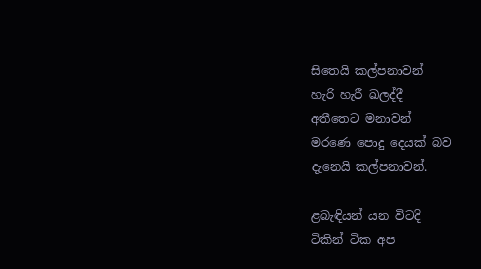සිතෙයි කල්පනාවන්
හැරි හැරී ඛලද්දී
අතීතෙට මනාවන්
මරණෙ පොදු දෙයක් බව
දැනෙයි කල්පනාවන්.

ළබැඳියන් යන විටදි
ටිකින් ටික අප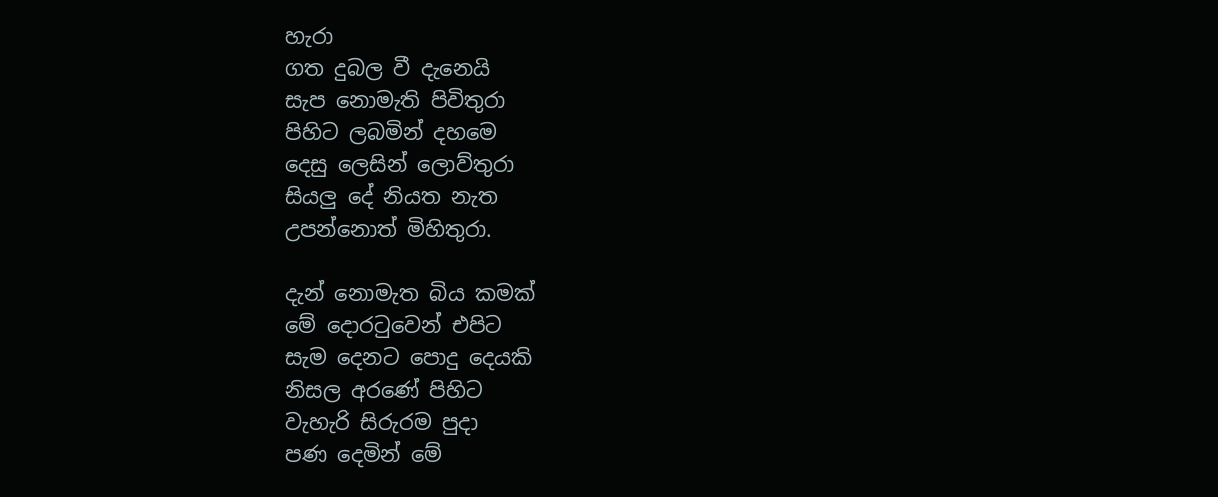හැරා
ගත දුබල වී දැනෙයි
සැප නොමැති පිවිතුරා
පිහිට ලබමින් දහමෙ
දෙසු ලෙසින් ලොව්තුරා
සියලු දේ නියත නැත
උපන්නොත් මිහිතුරා.

දැන් නොමැත බිය කමක්
මේ දොරටුවෙන් එපිට
සැම දෙනට පොදු දෙයකි
නිසල අරණේ පිහිට
වැහැරි සිරුරම පුදා
පණ දෙමින් මේ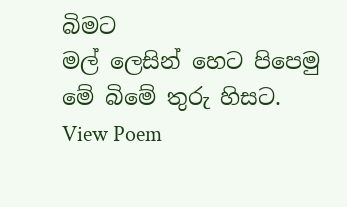බිමට
මල් ලෙසින් හෙට පිපෙමු
මේ බිමේ තුරු හිසට.
View Poem